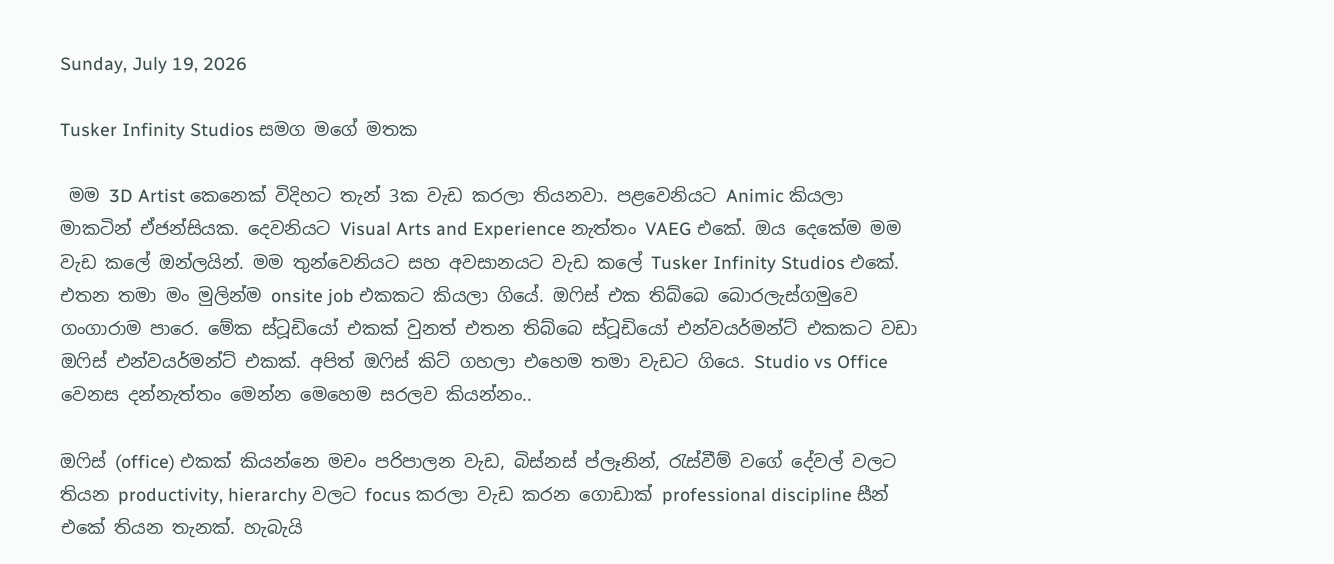Sunday, July 19, 2026

Tusker Infinity Studios සමග මගේ මතක

 මම 3D Artist කෙනෙක් විදිහට තැන් 3ක වැඩ කරලා තියනවා. පළවෙනියට Animic කියලා මාකටින් ඒජන්සියක. දෙවනියට Visual Arts and Experience නැත්තං VAEG එකේ. ඔය දෙකේම මම වැඩ කලේ ඔන්ලයින්. මම තුන්වෙනියට සහ අවසානයට වැඩ කලේ Tusker Infinity Studios එකේ. එතන තමා මං මුලින්ම onsite job එකකට කියලා ගියේ. ඔෆිස් එක තිබ්බෙ බොරලැස්ගමුවෙ ගංගාරාම පාරෙ. මේක ස්ටූඩියෝ එකක් වුනත් එතන තිබ්බෙ ස්ටූඩියෝ එන්වයර්මන්ට් එකකට වඩා ඔෆිස් එන්වයර්මන්ට් එකක්. අපිත් ඔෆිස් කිට් ගහලා එහෙම තමා වැඩට ගියෙ. Studio vs Office වෙනස දන්නැත්තං මෙන්න මෙහෙම සරලව කියන්නං..

ඔෆිස් (office) එකක් කියන්නෙ මචං පරිපාලන වැඩ, බිස්නස් ප්ලෑනින්, රැස්වීම් වගේ දේවල් වලට තියන productivity, hierarchy වලට focus කරලා වැඩ කරන ගොඩාක් professional discipline සීන් එකේ තියන තැනක්. හැබැයි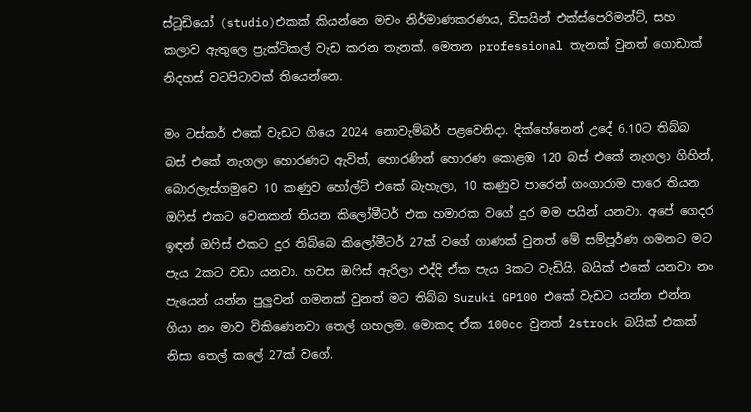ස්ටූඩියෝ (studio)එකක් කියන්නෙ මචං නිර්මාණකරණය, ඩිසයින් එක්ස්පෙරිමන්ට්, සහ කලාව ඇතුලෙ ප්‍රැක්ටිකල් වැඩ කරන තැනක්. මෙතන professional තැනක් වුනත් ගොඩාක් නිදහස් වටපිටාවක් තියෙන්නෙ.

මං ටස්කර් එකේ වැඩට ගියෙ 2024 නොවැම්බර් පළවෙනිදා. දික්හේනෙන් උදේ 6.10ට තිබ්බ බස් එකේ නැගලා හොරණට ඇවිත්, හොරණින් හොරණ කොළඹ 120 බස් එකේ නැගලා ගිහින්, බොරලැස්ගමුවෙ 10 කණුව හෝල්ට් එකේ බැහැලා, 10 කණුව පාරෙන් ගංගාරාම පාරෙ තියන ඔෆිස් එකට වෙනකන් තියන කිලෝමීටර් එක හමාරක වගේ දුර මම පයින් යනවා. අපේ ගෙදර ඉඳන් ඔෆිස් එකට දුර තිබ්බෙ කිලෝමීටර් 27ක් වගේ ගාණක් වුනත් මේ සම්පූර්ණ ගමනට මට පැය 2කට වඩා යනවා. හවස ඔෆිස් ඇරිලා එද්දි ඒක පැය 3කට වැඩියි. බයික් එකේ යනවා නං පැයෙන් යන්න පුලුවන් ගමනක් වුනත් මට තිබ්බ Suzuki GP100 එකේ වැඩට යන්න එන්න ගියා නං මාව විකිණෙනවා තෙල් ගහලම. මොකද ඒක 100cc වුනත් 2strock බයික් එකක් නිසා තෙල් කලේ 27ක් වගේ.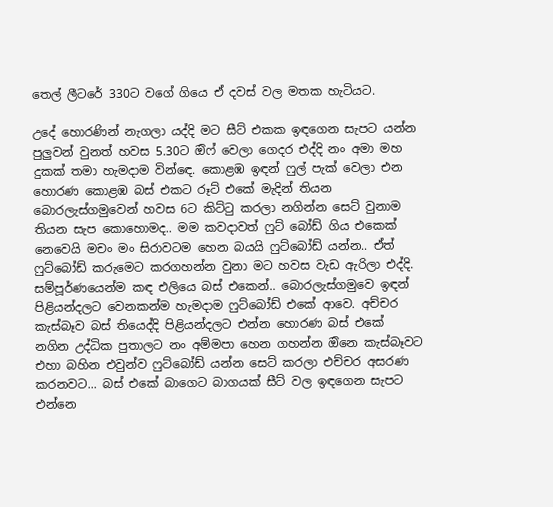තෙල් ලීටරේ 330ට වගේ ගියෙ ඒ දවස් වල මතක හැටියට.

උදේ හොරණින් නැගලා යද්දි මට සීට් එකක ඉඳගෙන සැපට යන්න පුලුවන් වුනත් හවස 5.30ට ඔිෆ් වෙලා ගෙදර එද්දි නං අමා මහ දුකක් තමා හැමදාම වින්ඳෙ. කොළඹ ඉඳන් ෆුල් පැක් වෙලා එන හොරණ කොළඹ බස් එකට රූට් එකේ මැදින් තියන බොරලැස්ගමුවෙන් හවස 6ට කිට්ටු කරලා නගින්න සෙට් වුනාම තියන සැප කොහොමද.. මම කවදාවත් ෆුට් බෝඩ් ගිය එකෙක් නෙවෙයි මචං මං සිරාවටම හෙන බයයි ෆුට්බෝඩ් යන්න.. ඒත් ෆුට්බෝඩ් කරුමෙට කරගහන්න වුනා මට හවස වැඩ ඇරිලා එද්දි.  සම්පූර්ණයෙන්ම කඳ එලියෙ බස් එකෙන්.. බොරලැස්ගමුවෙ ඉඳන් පිළියන්දලට වෙනකන්ම හැමදාම ෆුට්බෝඩ් එකේ ආවෙ. අච්චර කැස්බෑව බස් තියෙද්දි පිළියන්දලට එන්න හොරණ බස් එකේ නගින උද්ධික පුතාලට නං අම්මපා හෙන ගහන්න ඔිනෙ කැස්බෑවට එහා බහින එවුන්ව ෆුට්බෝඩ් යන්න සෙට් කරලා එච්චර අසරණ කරනවට... බස් එකේ බාගෙට බාගයක් සීට් වල ඉඳගෙන සැපට එන්නෙ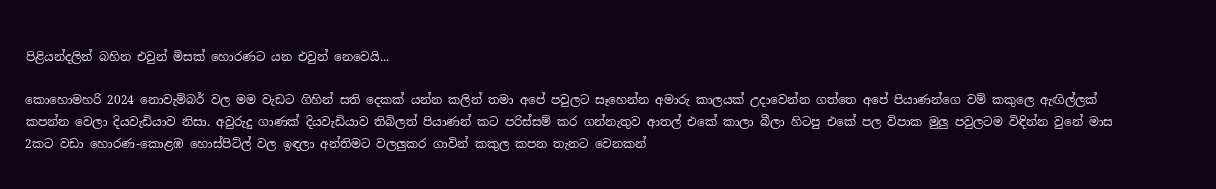පිළියන්දලින් බහින එවුන් මිසක් හොරණට යන එවුන් නෙවෙයි...

කොහොමහරි 2024 නොවැම්බර් වල මම වැඩට ගිහින් සති දෙකක් යන්න කලින් තමා අපේ පවුලට සෑහෙන්න අමාරු කාලයක් උදාවෙන්න ගත්තෙ අපේ පියාණන්ගෙ වම් කකුලෙ ඇඟිල්ලක් කපන්න වෙලා දියවැඩියාව නිසා. අවුරුදු ගාණක් දියවැඩියාව තිබිලත් පියාණන් කට පරිස්සම් කර ගන්නැතුව ආතල් එකේ කාලා බීලා හිටපු එකේ පල විපාක මුලු පවුලටම විඳින්න වුනේ මාස 2කට වඩා හොරණ-කොළඹ හොස්පිට්ල් වල ඉඳලා අන්තිමට වලලුකර ගාවින් කකුල කපන තැනට වෙනකන්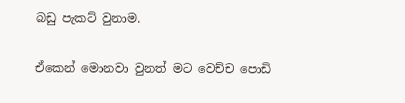බඩු පැකට් වුනාම.

ඒකෙන් මොනවා වුනත් මට වෙච්ච පොඩි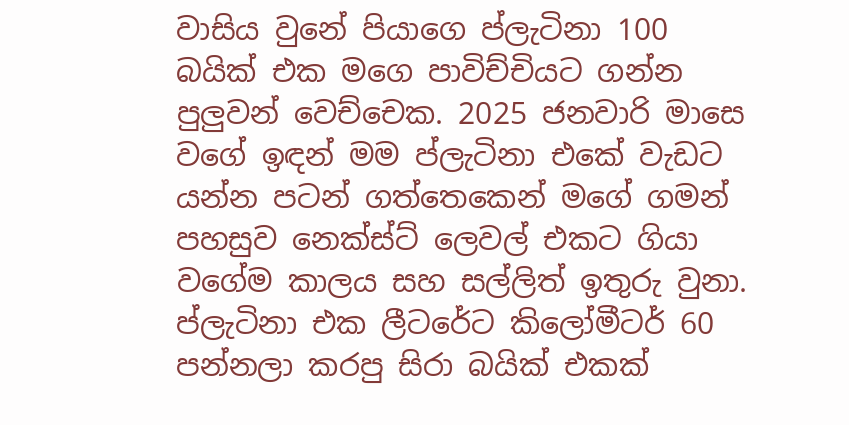වාසිය වුනේ පියාගෙ ප්ලැටිනා 100 බයික් එක මගෙ පාවිච්චියට ගන්න පුලුවන් වෙච්චෙක. 2025 ජනවාරි මාසෙ වගේ ඉඳන් මම ප්ලැටිනා එකේ වැඩට යන්න පටන් ගත්තෙකෙන් මගේ ගමන් පහසුව නෙක්ස්ට් ‌ලෙවල් එකට ගියා වගේම කාලය සහ සල්ලිත් ඉතුරු වුනා. ප්ලැටිනා එක ලීටරේට කිලෝමීටර් 60 පන්නලා කරපු සිරා බයික් එකක්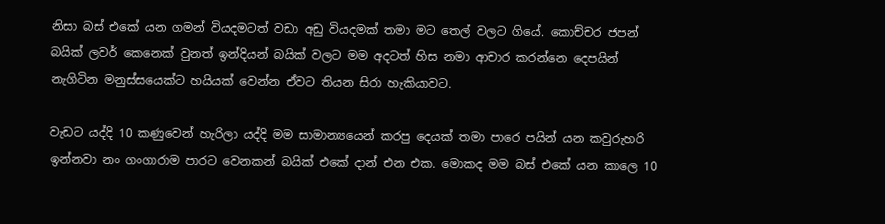නිසා බස් එකේ යන ගමන් වියදමටත් වඩා අඩු වියදමක් තමා මට තෙල් වලට ගියේ. කොච්චර ජපන් බයික් ලවර් කෙනෙක් වුනත් ඉන්දියන් බයික් වලට මම අදටත් හිස නමා ආචාර කරන්නෙ දෙපයින් නැගිටින මනුස්සයෙක්ට හයියක් වෙන්න ඒවට තියන සිරා හැකියාවට.

වැඩට යද්දි 10 කණුවෙන් හැරිලා යද්දි මම සාමාන්‍යයෙන් කරපු දෙයක් තමා පාරෙ පයින් යන කවුරුහරි ඉන්නවා නං ගංගාරාම පාරට වෙනකන් බයික් එකේ දාන් එන එක. මොකද මම බස් එකේ යන කාලෙ 10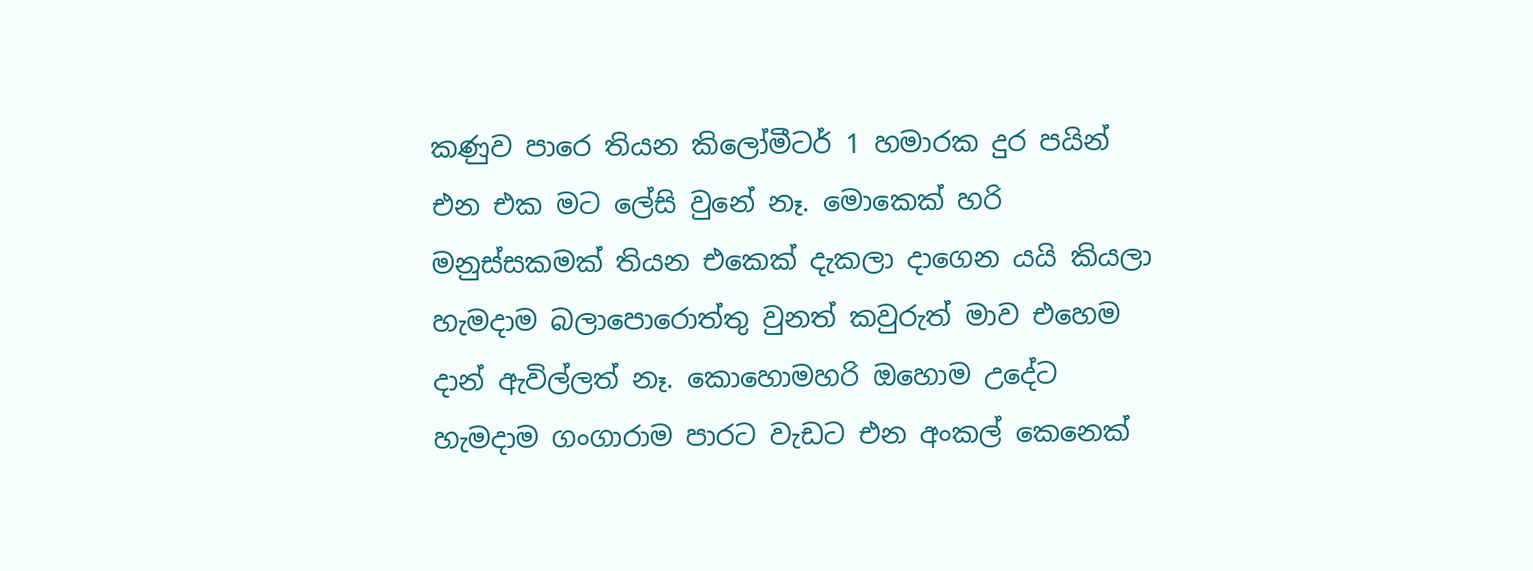කණුව පාරෙ තියන කිලෝමීටර් 1 හමාරක දුර පයින් එන එක මට ලේසි වුනේ නෑ. මොකෙක් හරි මනුස්සකමක් තියන එකෙක් දැකලා දාගෙන යයි කියලා හැමදාම බලාපොරොත්තු වුනත් කවුරුත් මාව එහෙම දාන් ඇවිල්ලත් නෑ. කොහොමහරි ඔහොම උදේට හැමදාම ගංගාරාම පාරට වැඩට එන අංකල් කෙනෙක්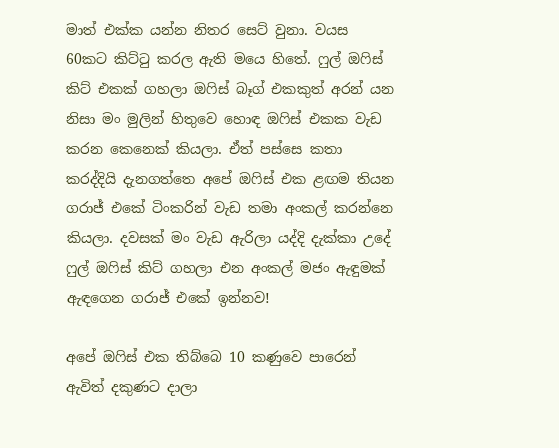මාත් එක්ක යන්න නිතර සෙට් වුනා. වයස 60කට කිට්ටු කරල ඇති මයෙ හිතේ. ෆුල් ඔෆිස් කිට් එකක් ගහලා ඔ‌ෆිස් බෑග් එකකුත් අරන් යන නිසා මං මුලින් හිතුවෙ හොඳ ඔෆිස් එකක වැඩ කරන කෙනෙක් කියලා. ඒත් පස්සෙ කතා කරද්දියි දැනගත්තෙ අපේ ඔෆිස් එක ළඟම තියන ගරාජ් එකේ ටිංකරින් වැඩ තමා අංකල් කරන්නෙ කියලා. දවසක් මං වැඩ ඇරිලා යද්දි දැක්කා උදේ ෆුල් ඔෆිස් කිට් ගහලා එන අංකල් මජං ඇඳුමක් ඇඳගෙන ගරාජ් එකේ ඉන්නව!

අපේ ඔෆිස් එක තිබ්බෙ 10 කණුවෙ පාරෙන් ඇවිත් දකුණට දාලා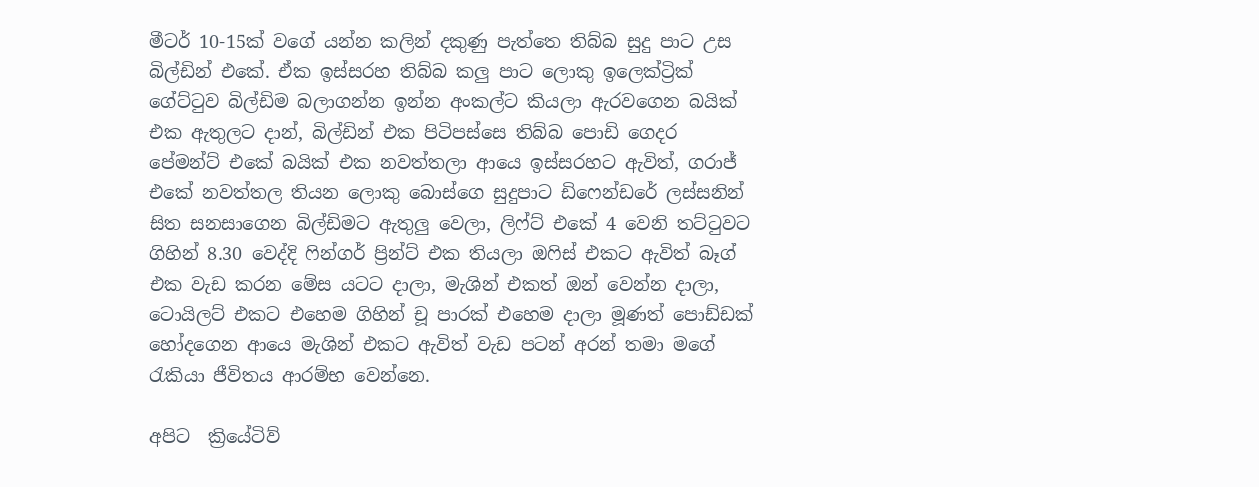මීටර් 10-15ක් වගේ යන්න කලින් දකුණු පැත්තෙ තිබ්බ සුදු පාට උස බිල්ඩින් එකේ. ඒක ඉස්සරහ තිබ්බ කලු පාට ලොකු ඉලෙක්ට්‍රික් ගේට්ටුව බිල්ඩිම බලාගන්න ඉන්න අංකල්ට කියලා ඇරවගෙන බයික් එක ඇතුලට දාන්, බිල්ඩින් එක පිටිපස්සෙ තිබ්බ පොඩි ගෙදර පේමන්ට් එකේ බයික් එක නවත්තලා ආයෙ ඉස්සරහට ඇවිත්, ගරාජ් එකේ නවත්තල තියන ලොකු බොස්ගෙ සුදුපාට ඩිෆෙන්ඩරේ ලස්සනින් සිත සනසාගෙන බිල්ඩිමට ඇතුලු වෙලා, ලිෆ්ට් එකේ 4 වෙනි තට්ටුවට ගිහින් 8.30 වෙද්දි ෆින්ගර් ප්‍රින්ට් එක තියලා ඔෆිස් එකට ඇවිත් බෑග් එක වැඩ කරන මේස යටට දාලා, මැශින් එකත් ඔන් වෙන්න දාලා, ටොයිලට් එකට එහෙම ගිහින් චූ පාරක් එහෙම දාලා මූණත් පොඩ්ඩක් හෝදගෙන ආයෙ මැශින් එකට ඇවිත් වැඩ පටන් අරන් තමා මගේ රැකියා ජීවිතය ආරම්භ වෙන්නෙ.

අපිට  ක්‍රියේටිව්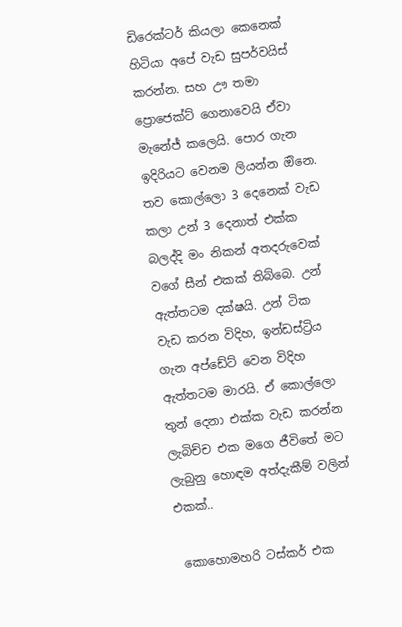ඩිරෙක්ටර් කියලා කෙනෙක් හිටියා අපේ වැඩ සුපර්වයිස් කරන්න. සහ ඌ තමා ප්‍රොජෙක්ට් ගෙනාවෙයි ඒවා මැනේජ් කලෙයි. පොර ගැන ඉදිරියට වෙනම ලියන්න ඔිනෙ. තව කොල්ලො 3 දෙනෙක් වැඩ කලා උන් 3 දෙනාත් එක්ක බලද්දි මං නිකන් අතදරුවෙක් වගේ සීන් එකක් තිබ්බෙ. උන් ඇත්තටම දක්ෂයි. උන් ටික වැඩ කරන විදිහ, ඉන්ඩස්ට්‍රිය ගැන අප්ඩේට් වෙන විදිහ ඇත්තටම මාරයි. ඒ කොල්ලො තුන් දෙනා එක්ක වැඩ කරන්න ලැබිච්ච එක මගෙ ජීවිතේ මට ලැබුනු හොඳම අත්දැකීම් වලින් එකක්..

 කොහොමහරි ටස්කර් එක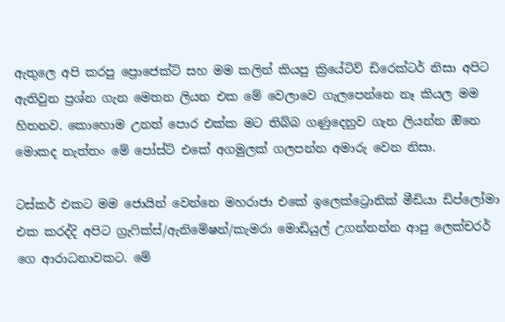ඇතුලෙ අපි කරපු ප්‍රොජෙක්ට් සහ මම කලින් කියපු ක්‍රියේටිව් ඩිරෙක්ටර් නිසා අපිට ඇතිවුන ප්‍රශ්න ගැන මෙතන ලියන එක මේ වෙලාවෙ ගැලපෙන්නෙ නෑ කියල මම හිතනව. කොහොම උනත් පොර එක්ක මට තිබ්බ ගණුදෙනුව ගැන ලියන්න ඔිනෙ මොකද නැත්තං මේ පෝස්ට් එකේ අගමුලක් ගලපන්න අමාරු වෙන නිසා.

ටස්කර් එකට මම ජොයින් වෙන්නෙ මහරාජා එකේ ඉලෙක්ට්‍රොනික් මීඩියා ඩිප්ලෝමා එක කරද්දි අපිට ග්‍රැෆික්ස්/ඇනිමේෂන්/කැමරා මොඩියුල් උගන්නන්න ආපු ලෙක්චරර් ගෙ ආරාධනාවකට. මේ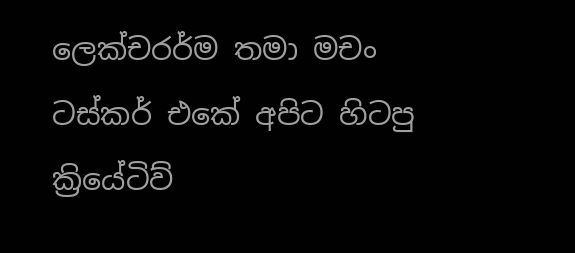ලෙක්චරර්ම තමා මචං ටස්කර් එකේ අපිට හිටපු ක්‍රියේටිව්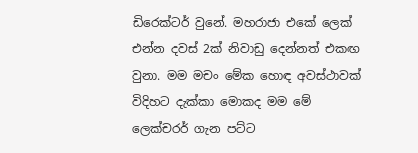ඩිරෙක්ටර් වුනේ. මහරාජා එකේ ලෙක් එන්න දවස් 2ක් නිවාඩු දෙන්නත් එකඟ වුනා. මම මචං මේක හොඳ අවස්ථාවක් විදිහට දැක්කා මොකද මම මේ ලෙක්චරර් ගැන පට්ට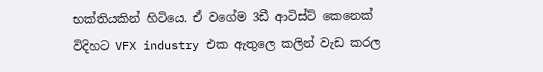භක්තියකින් හිටියෙ. ඒ වගේම 3ඩී ආටිස්ට් කෙනෙක් විදිහට VFX industry එක ඇතුලෙ කලින් වැඩ කරල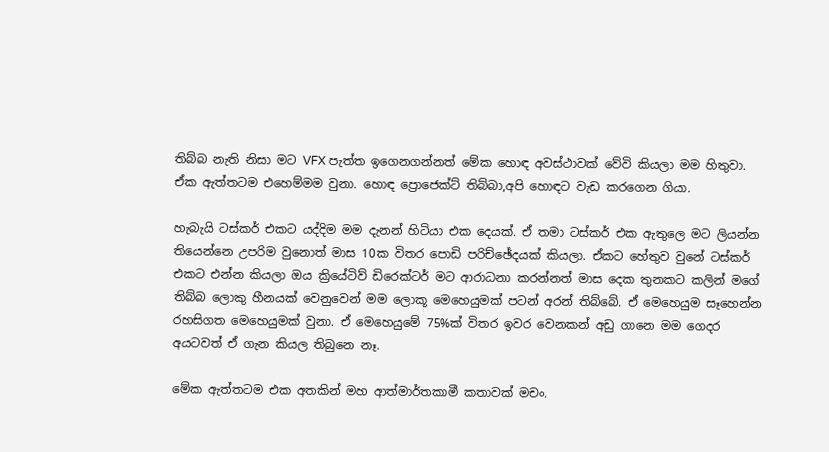තිබ්බ නැති නිසා මට VFX පැත්ත ඉගෙනගන්නත් මේක හොඳ අවස්ථාවක් වේවි කියලා මම හිතුවා. ඒක ඇත්තටම එහෙම්මම වුනා. හොඳ ප්‍රොජෙක්ට් තිබ්බා,අපි හොඳට වැඩ කරගෙන ගියා.

හැබැයි ටස්කර් එකට යද්දිම මම දැනන් හිටියා එක දෙයක්. ඒ තමා ටස්කර් එක ඇතුලෙ මට ලියන්න තියෙන්නෙ උපරිම වුනොත් මාස 10ක විතර පොඩි පරිච්ඡේදයක් කියලා. ඒකට හේතුව වුනේ ටස්කර් එකට එන්න කියලා ඔය ක්‍රියේටිව් ඩිරෙක්ටර් මට ආරාධනා කරන්නත් මාස දෙක තුනකට කලින් මගේ තිබ්බ ලොකු හීනයක් වෙනුවෙන් මම ලොකූ මෙහෙයුමක් පටන් අරන් තිබ්බේ. ඒ මෙහෙයුම සෑහෙන්න රහසිගත මෙහෙයුමක් වුනා. ඒ මෙහෙයුමේ 75%ක් විතර ඉවර වෙනකන් අඩු ගානෙ මම ගෙදර අයටවත් ඒ ගැන කියල තිබුනෙ නෑ.

මේක ඇත්තටම එක අතකින් මහ ආත්මාර්තකාමී කතාවක් මචං.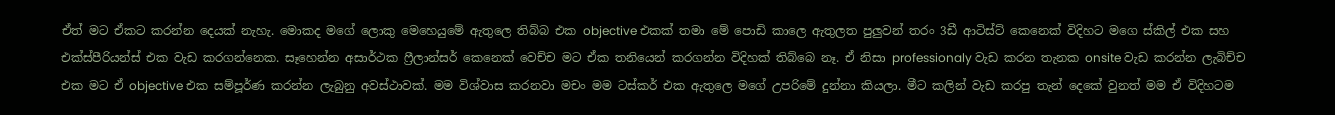ඒත් මට ඒකට කරන්න දෙයක් නැහැ. මොකද මගේ ලොකු මෙහෙයුමේ ඇතුලෙ තිබ්බ එක objective එකක් තමා මේ පොඩි කාලෙ ඇතුලත පුලුවන් තරං 3ඩී ආටිස්ට් කෙනෙක් විදිහට මගෙ ස්කිල් එක සහ එක්ස්පීරියන්ස් එක වැඩ කරගන්නෙක. සෑහෙන්න අසාර්ථක ෆ්‍රීලාන්සර් කෙනෙක් වෙච්ච මට ඒක තනියෙන් කරගන්න විදිහක් තිබ්බෙ නෑ. ඒ නිසා professionaly වැඩ කරන තැනක onsite වැඩ කරන්න ලැබිච්ච එක මට ඒ objective එක සම්පූර්ණ කරන්න ලැබුනු අවස්ථාවක්. මම විශ්වාස කරනවා මචං මම ටස්කර් එක ඇතුලෙ මගේ උපරිමේ දුන්නා කියලා. මීට කලින් වැඩ කරපු තැන් දෙකේ වුනත් මම ඒ විදිහටම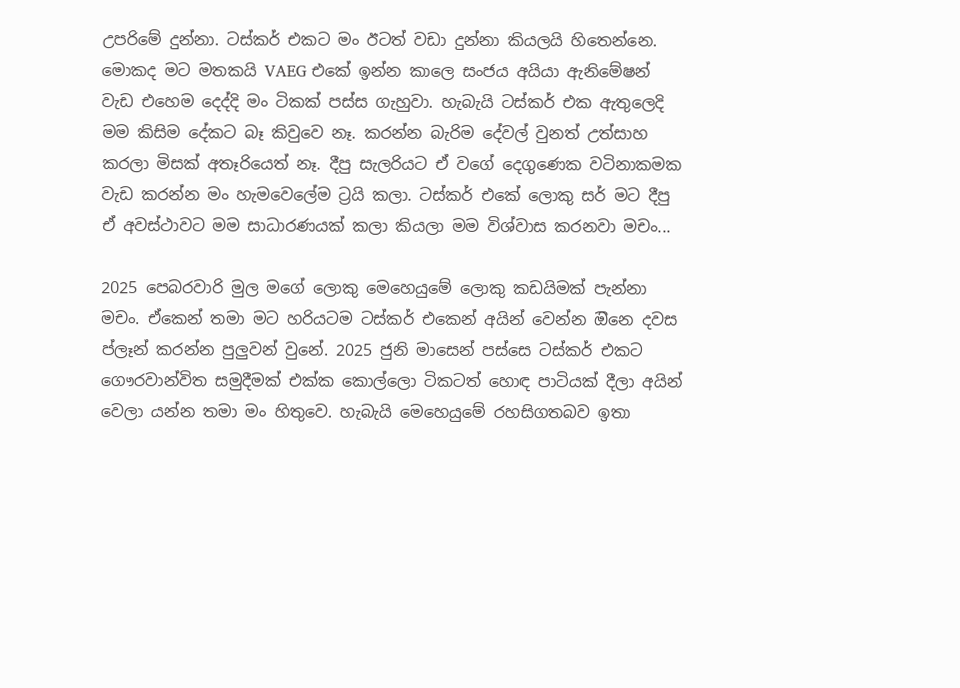උපරිමේ දුන්නා. ටස්කර් එකට මං ඊටත් වඩා දුන්නා කියලයි හිතෙන්නෙ. මොකද මට මතකයි VAEG එකේ ඉන්න කාලෙ සංජය අයියා ඇනිමේෂන් වැඩ එහෙම දෙද්දි මං ටිකක් පස්ස ගැහුවා. හැබැයි ටස්කර් එක ඇතුලෙදි මම කිසිම දේකට බෑ කිවුවෙ නෑ. කරන්න බැරිම දේවල් වුනත් උත්සාහ කරලා මිසක් අතෑරියෙත් නෑ. දීපු සැලරියට ඒ වගේ දෙගුණෙක වටිනාකමක වැඩ කරන්න මං හැමවෙලේම ට්‍රයි කලා. ටස්කර් එකේ ලොකු සර් මට දීපු ඒ අවස්ථාවට මම සාධාරණයක් කලා කියලා මම විශ්වාස කරනවා මචං...

2025 පෙබරවාරි මුල මගේ ලොකු මෙහෙයුමේ ලොකු කඩයිමක් පැන්නා මචං. ඒකෙන් තමා මට හරියටම ටස්කර් එකෙන් අයින් වෙන්න ඔිනෙ දවස ප්ලෑන් කරන්න පුලුවන් වුනේ. 2025 ජුනි මාසෙන් පස්සෙ ටස්කර් එකට ගෞරවාන්විත සමුදීමක් එක්ක කොල්ලො ටිකටත් හොඳ පාටියක් දීලා අයින් වෙලා යන්න තමා මං හිතුවෙ. හැබැයි මෙහෙයුමේ රහසිගතබව ඉතා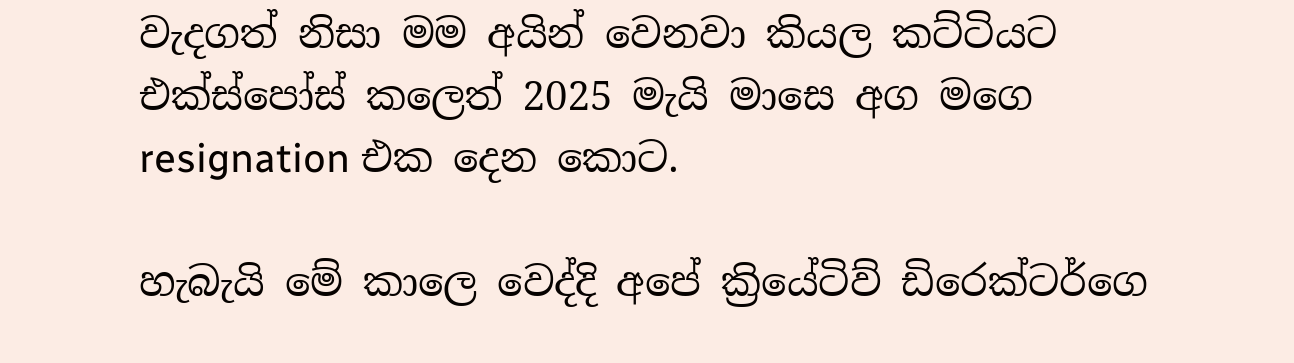වැදගත් නිසා මම අයින් වෙනවා කියල කට්ටියට එක්ස්පෝස් කලෙත් 2025 මැයි මාසෙ අග මගෙ resignation එක දෙන කොට.

හැබැයි මේ කාලෙ වෙද්දි අපේ ක්‍රියේටිව් ඩිරෙක්ටර්ගෙ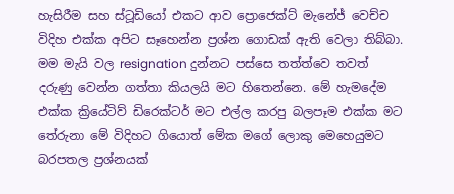හැසිරීම සහ ස්ටූඩියෝ එකට ආව ප්‍රොජෙක්ට් මැනේජ් වෙච්ච විදිහ එක්ක අපිට සෑහෙන්න ප්‍රශ්න ගොඩක් ඇති වෙලා තිබ්බා. මම මැයි වල resignation දුන්නට පස්සෙ තත්ත්වෙ තවත් දරුණු වෙන්න ගත්තා කියලයි මට හිතෙන්නෙ. මේ හැමදේම එක්ක ක්‍රියේටිව් ඩිරෙක්ටර් මට එල්ල කරපු බලපෑම එක්ක මට තේරුනා මේ විදිහට ගියොත් මේක මගේ ලොකු මෙහෙයුමට බරපතල ප්‍රශ්නයක්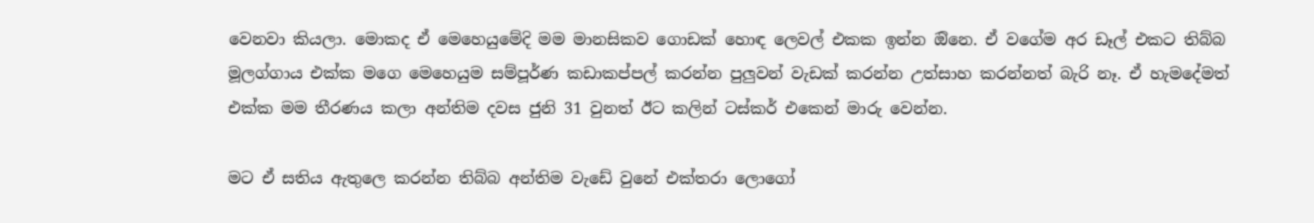වෙනවා කියලා. මොකද ඒ මෙහෙයුමේදි මම මානසිකව ගොඩක් හොඳ ලෙවල් එකක ඉන්න ඔිනෙ. ඒ වගේම අර ඩෑල් එකට තිබ්බ මූලග්ගාය එක්ක මගෙ මෙහෙයුම සම්පූර්ණ කඩාකප්පල් කරන්න පුලුවන් වැඩක් කරන්න උත්සාහ කරන්නත් බැරි නෑ. ඒ හැමදේමත් එක්ක මම තීරණය කලා අන්තිම දවස ජුනි 31 වුනත් ඊට කලින් ටස්කර් එකෙන් මාරු වෙන්න.

මට ඒ සතිය ඇතුලෙ කරන්න තිබ්බ අන්තිම වැඩේ වුනේ එක්තරා ලොගෝ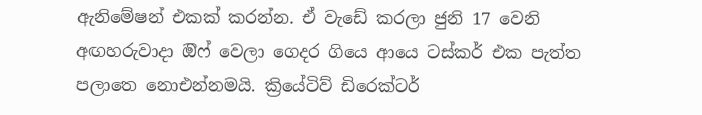ඇනිමේෂන් එකක් කරන්න. ඒ වැඩේ කරලා ජුනි 17 වෙනි අඟහරුවාදා ඔිෆ් වෙලා ගෙදර ගියෙ ආයෙ ටස්කර් එක පැත්ත පලාතෙ නොඑන්නමයි. ක්‍රියේටිව් ඩිරෙක්ටර්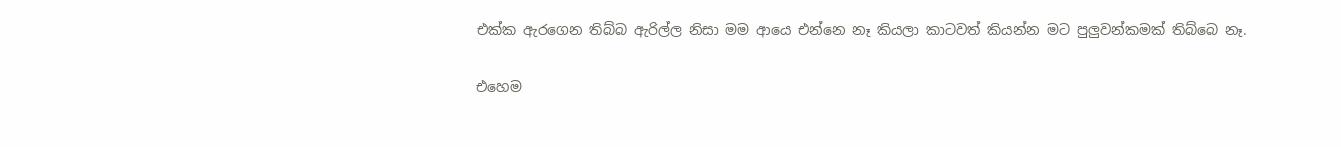එක්ක ඇරගෙන තිබ්බ ඇරිල්ල නිසා මම ආයෙ එන්නෙ නෑ කියලා කාටවත් කියන්න මට පුලුවන්කමක් තිබ්බෙ නෑ.

එහෙම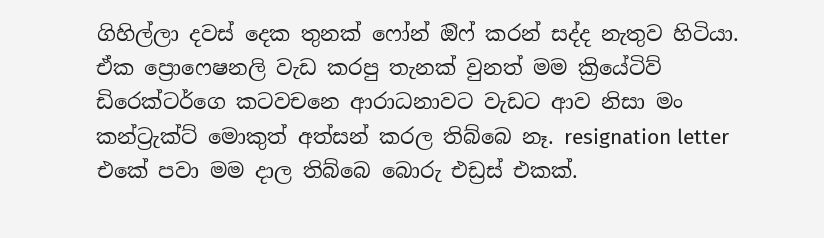ගිහිල්ලා දවස් දෙක තුනක් ෆෝන් ඔි‌ෆ් කරන් සද්ද නැතුව හිටියා. ඒක ප්‍රොෆෙෂනලි වැඩ කරපු තැනක් වුනත් මම ක්‍රියේටිව් ඩිරෙක්ටර්ගෙ කටවචනෙ ආරාධනාවට වැඩට ආව නිසා මං කන්ට්‍රැක්ට් මොකුත් අත්සන් කරල තිබ්බෙ නෑ. resignation letter එකේ පවා මම දාල තිබ්බෙ බොරු එඩ්‍රස් එකක්.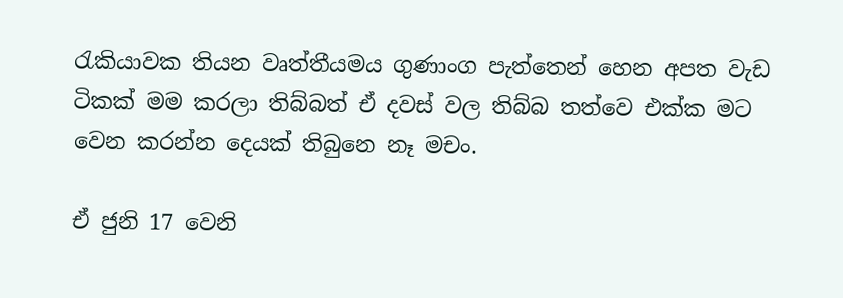රැකියාවක තියන වෘත්තීයමය ගුණාංග පැත්තෙන් හෙන අපත වැඩ ටිකක් මම කරලා තිබ්බත් ඒ දවස් වල තිබ්බ තත්වෙ එක්ක මට වෙන කරන්න දෙයක් තිබුනෙ නෑ මචං.

ඒ ජුනි 17 වෙනි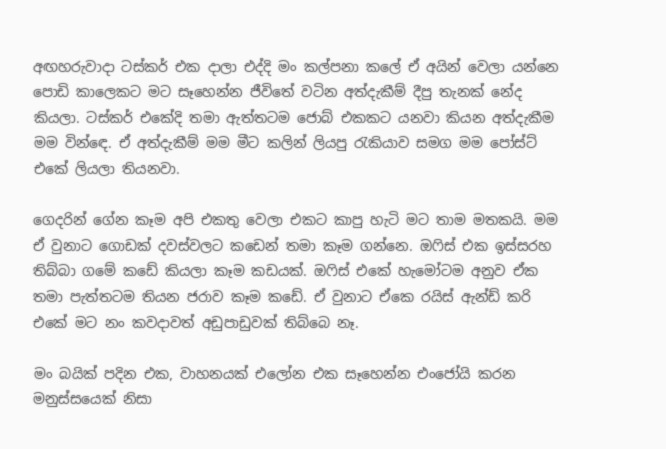අඟහරුවාදා ටස්කර් එක දාලා එද්දි මං කල්පනා කලේ ඒ අයින් වෙලා යන්නෙ පොඩි කාලෙකට මට සෑහෙන්න ජීවිතේ වටින අත්දැකීම් දීපු තැනක් නේද කියලා. ටස්කර් එකේදි තමා ඇත්තටම ජොබ් එකකට යනවා කියන අත්දැකීම මම වින්ඳෙ. ඒ අත්දැකීම් මම මීට කලින් ලියපු රැකියාව සමග මම පෝස්ට් එකේ ලියලා තියනවා.

ගෙදරින් ගේන කෑම අපි එකතු වෙලා එකට කාපු හැටි මට තාම මතකයි. මම ඒ වුනාට ගොඩක් දවස්වලට කඩෙන් තමා කෑම ගන්නෙ. ඔෆිස් එක ඉස්සරහ තිබ්බා ගමේ කඩේ කියලා කෑම කඩයක්. ඔෆිස් එකේ හැමෝටම අනුව ඒක තමා පැත්තටම තියන ජරාව කෑම කඩේ. ඒ වුනාට ඒකෙ රයිස් ඇන්ඩ් කරි එකේ මට නං කවදාවත් අඩුපාඩුවක් තිබ්බෙ නෑ.

මං බයික් පදින එක, වාහනයක් එලෝන එක සෑහෙන්න එංජෝයි කරන මනුස්සයෙක් නිසා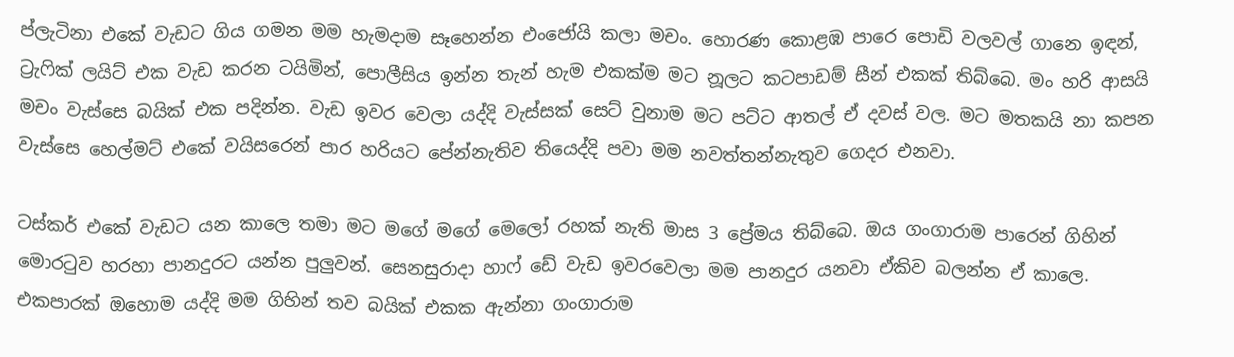ප්ලැටිනා එකේ වැඩට ගිය ගමන මම හැමදාම සෑහෙන්න එංජෝයි කලා මචං. හොරණ කොළඹ පාරෙ පොඩි වලවල් ගානෙ ඉඳන්, ට්‍රැෆික් ලයිට් එක වැඩ කරන ටයිමින්, පොලීසිය ඉන්න තැන් හැම එකක්ම මට නූලට කටපාඩම් සීන් එකක් තිබ්බෙ. මං හරි ආසයි මචං වැස්සෙ බයික් එක පදින්න. වැඩ ඉවර වෙලා යද්දි වැස්සක් සෙට් වුනාම මට පට්ට ආතල් ඒ දවස් වල. මට මතකයි නා කපන වැස්සෙ හෙල්මට් එකේ වයිසරෙන් පාර හරියට පේන්නැතිව තියෙද්දි පවා මම නවත්තන්නැතුව ගෙදර එනවා.

ටස්කර් එකේ වැඩට යන කාලෙ තමා මට මගේ මගේ මෙලෝ රහක් නැති මාස 3 ප්‍රේමය තිබ්බෙ. ඔය ගංගාරාම පාරෙන් ගිහින් මොරටුව හරහා පානදුරට යන්න පුලුවන්. සෙනසුරාදා හාෆ් ඩේ වැඩ ඉවරවෙලා මම පානදුර යනවා ඒකිව බලන්න ඒ කාලෙ. එකපාරක් ඔහොම යද්දි මම ගිහින් තව බයික් එකක ඇන්නා ගංගාරාම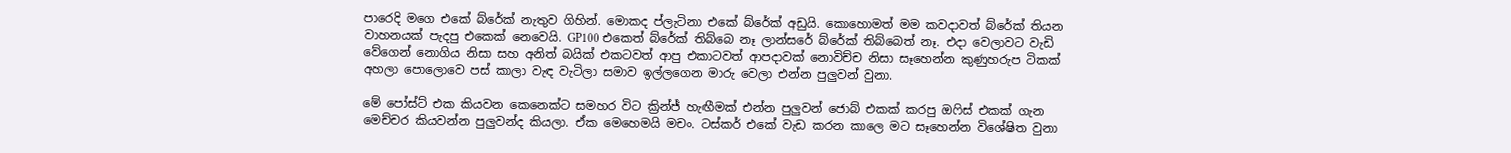පාරෙදි මගෙ එකේ බ්රේක් නැතුව ගිහින්. මොකද ප්ලැටිනා එකේ බ්රේක් අඩුයි. කොහොමත් මම කවදාවත් බ්රේක් තියන වාහනයක් පැදපු එකෙක් නෙවෙයි. GP100 එකෙත් බ්රේක් තිබ්බෙ නෑ ලාන්සරේ බ්රේක් තිබ්බෙත් නෑ. එදා වෙලාවට වැඩි වේගෙන් නොගිය නිසා සහ අනිත් බයික් එකටවත් ආපු එකාටවත් ආපදාවක් නොවිච්ච නිසා සෑහෙන්න කුණුහරුප ටිකක් අහලා පොලොවෙ පස් කාලා වැඳ වැටිලා සමාව ඉල්ලගෙන මාරු වෙලා එන්න පුලුවන් වුනා.

මේ පෝස්ට් එක කියවන කෙනෙක්ට සමහර විට ක්‍රින්ජ් හැඟීමක් එන්න පුලුවන් ජොබ් එකක් කරපු ඔෆිස් එකක් ගැන මෙච්චර කියවන්න පුලුවන්ද කියලා. ඒක මෙහෙමයි මචං. ටස්කර් එකේ වැඩ කරන කාලෙ මට සෑහෙන්න විශේෂිත වුනා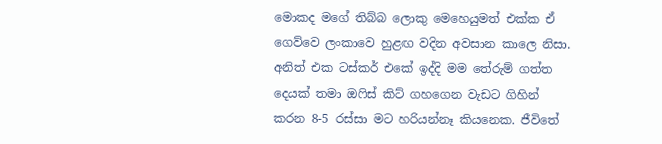මොකද මගේ තිබ්බ ලොකු මෙහෙයුමත් එක්ක ඒ ගෙව්වෙ ලංකාවෙ හුළඟ වදින අවසාන කාලෙ නිසා. අනිත් එක ටස්කර් එකේ ඉද්දි මම තේරුම් ගත්ත දෙයක් තමා ඔෆිස් කිට් ගහගෙන වැඩට ගිහින් කරන 8-5 රස්සා මට හරියන්නෑ කියනෙක. ජීවිතේ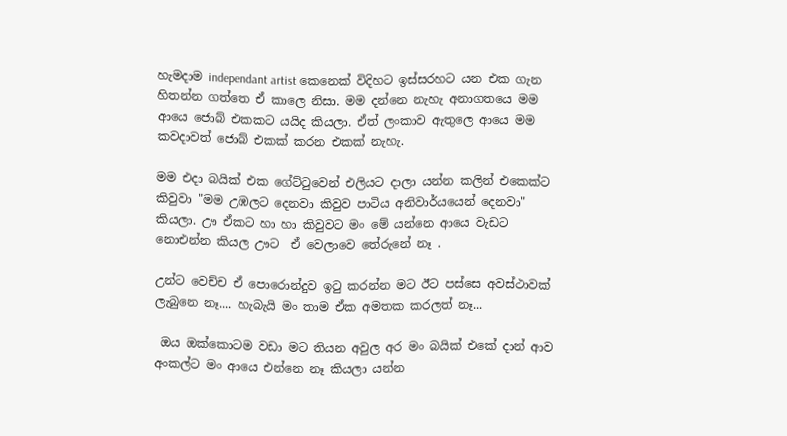හැමදාම independant artist කෙනෙක් විදිහට ඉස්සරහට යන එක ගැන හිතන්න ගත්තෙ ඒ කාලෙ නිසා. මම දන්නෙ නැහැ අනාගතයෙ මම ආයෙ ජොබ් එකකට යයිද කියලා. ඒත් ලංකාව ඇතුලෙ ආයෙ මම කවදාවත් ජොබ් එකක් කරන එකක් නැහැ.

මම එදා බයික් එක ගේට්ටුවෙන් එලියට දාලා යන්න කලින් එකෙක්ට කිවුවා "මම උඹලට දෙනවා කිවුව පාටිය අනිවාර්යයෙන් දෙනවා" කියලා. ඌ ඒකට හා හා කිවුවට මං මේ යන්නෙ ආයෙ වැඩට නොඑන්න කියල ඌට  ඒ වෙලාවෙ තේරුනේ නෑ .

උන්ට වෙච්ච ඒ පොරොන්දුව ඉටු කරන්න මට ඊට පස්සෙ අවස්ථාවක් ලැබුනෙ නෑ.... හැබැයි මං තාම ඒක අමතක කරලත් නෑ...

 ඔය ඔක්කොටම වඩා මට තියන අවුල අර මං බයික් එකේ දාන් ආව අංකල්ට මං ආයෙ එන්නෙ නෑ කියලා යන්න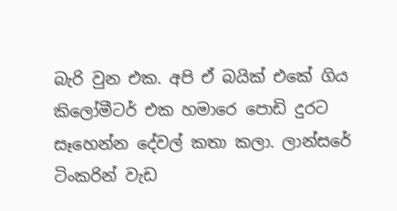බැරි වුන එක. අපි ඒ බයික් එකේ ගිය කිලෝමීටර් එක හමාරෙ පොඩි දුරට සෑහෙන්න දේවල් කතා කලා. ලාන්සරේ ටිංකරින් වැඩ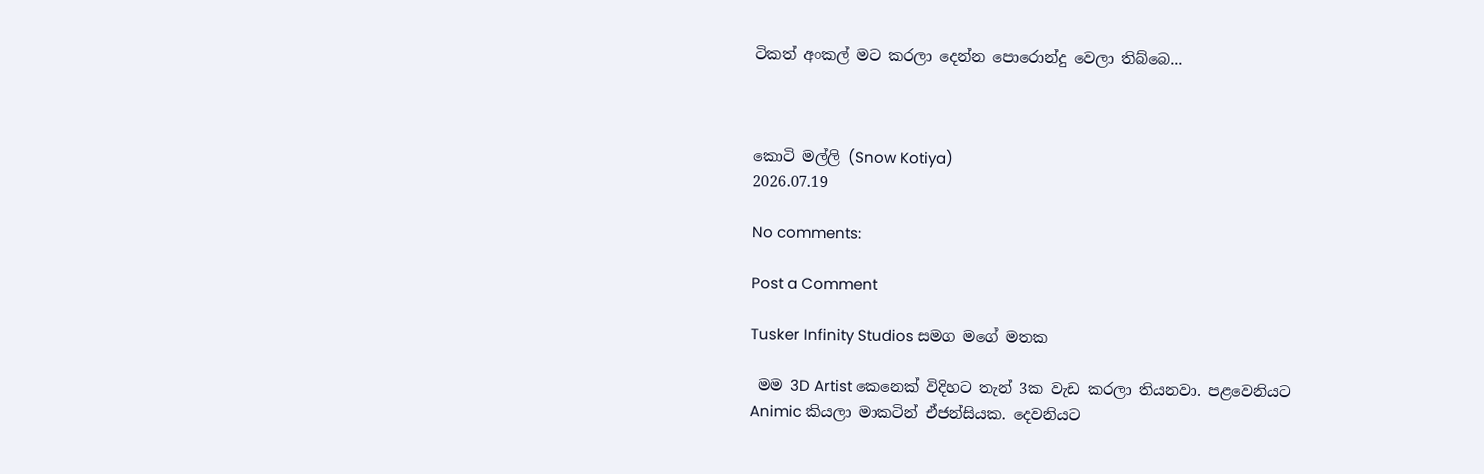ටිකත් අංකල් මට කරලා දෙන්න පොරොන්දු වෙලා තිබ්බෙ...



කොටි මල්ලි (Snow Kotiya)
2026.07.19

No comments:

Post a Comment

Tusker Infinity Studios සමග මගේ මතක

 මම 3D Artist කෙනෙක් විදිහට තැන් 3ක වැඩ කරලා තියනවා. පළවෙනියට Animic කියලා මාකටින් ඒජන්සියක. දෙවනියට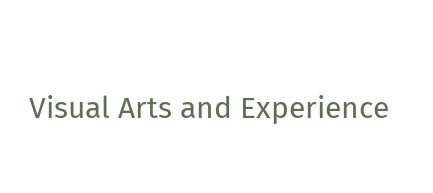Visual Arts and Experience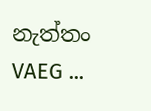නැත්තං VAEG ...